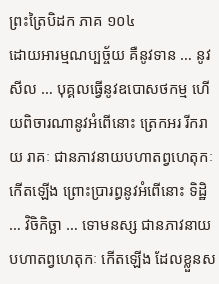ព្រះត្រៃបិដក ភាគ ១០៤
ដោយអារម្មណប្បច្ច័យ គឺនូវទាន … នូវសីល … បុគ្គលធ្វើនូវឧបោសថកម្ម ហើយពិចារណានូវអំពើនោះ ត្រេកអរ រីករាយ រាគៈ ជានភាវនាយបហាតព្វហេតុកៈ កើតឡើង ព្រោះប្រារព្ធនូវអំពើនោះ ទិដ្ឋិ … វិចិកិច្ឆា … ទោមនស្ស ជានភាវនាយបហាតព្វហេតុកៈ កើតឡើង ដែលខ្លួនស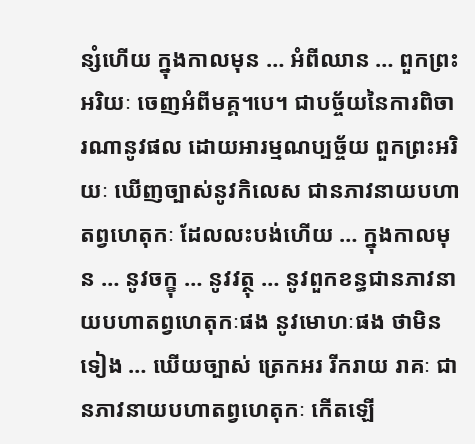ន្សំហើយ ក្នុងកាលមុន … អំពីឈាន … ពួកព្រះអរិយៈ ចេញអំពីមគ្គ។បេ។ ជាបច្ច័យនៃការពិចារណានូវផល ដោយអារម្មណប្បច្ច័យ ពួកព្រះអរិយៈ ឃើញច្បាស់នូវកិលេស ជានភាវនាយបហាតព្វហេតុកៈ ដែលលះបង់ហើយ … ក្នុងកាលមុន … នូវចក្ខុ … នូវវត្ថុ … នូវពួកខន្ធជានភាវនាយបហាតព្វហេតុកៈផង នូវមោហៈផង ថាមិនទៀង … ឃើយច្បាស់ ត្រេកអរ រីករាយ រាគៈ ជានភាវនាយបហាតព្វហេតុកៈ កើតឡើ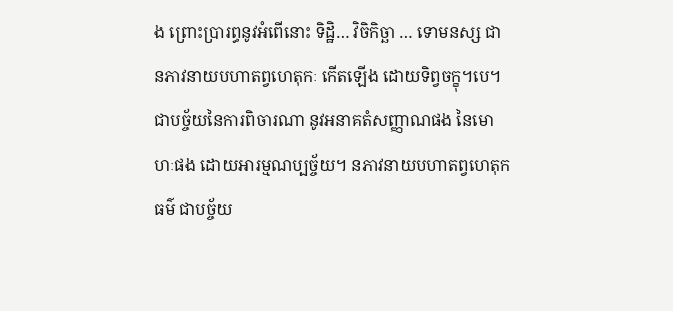ង ព្រោះប្រារព្ធនូវអំពើនោះ ទិដ្ឋិ… វិចិកិច្ឆា … ទោមនស្ស ជានភាវនាយបហាតព្វហេតុកៈ កើតឡើង ដោយទិព្វចក្ខុ។បេ។ ជាបច្ច័យនៃការពិចារណា នូវអនាគតំសញ្ញាណផង នៃមោហៈផង ដោយអារម្មណប្បច័្ចយ។ នភាវនាយបហាតព្វហេតុកធម៌ ជាបច្ច័យ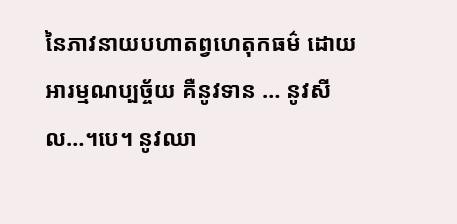នៃភាវនាយបហាតព្វហេតុកធម៌ ដោយអារម្មណប្បច្ច័យ គឺនូវទាន … នូវសីល…។បេ។ នូវឈា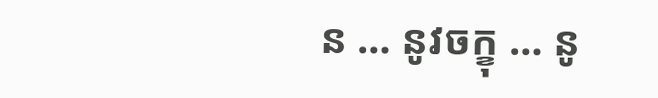ន … នូវចក្ខុ … នូ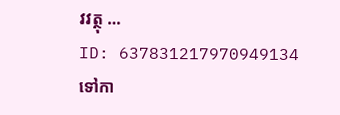វវត្ថុ …
ID: 637831217970949134
ទៅកា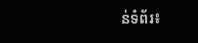ន់ទំព័រ៖